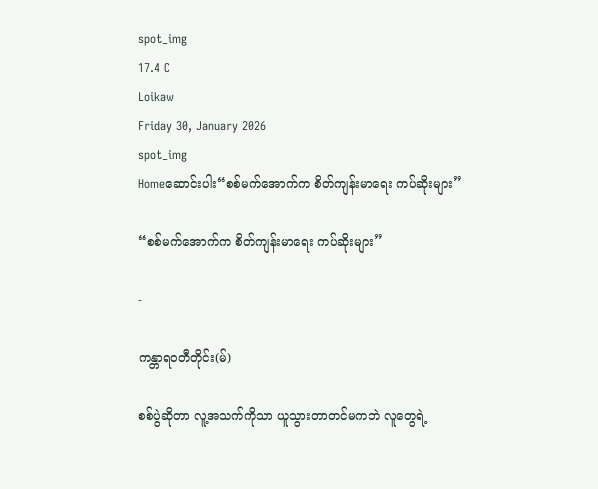spot_img
17.4 C
Loikaw
Friday 30, January 2026
spot_img
Homeဆောင်းပါး“စစ်မက်အောက်က စိတ်ကျန်းမာရေး ကပ်ဆိုးများ”

“စစ်မက်အောက်က စိတ်ကျန်းမာရေး ကပ်ဆိုးများ”

-

ကန္တာရဝတီတိုင်း(မ်)

စစ်ပွဲဆိုတာ လူ့အသက်ကိုသာ ယူသွားတာတင်မကဘဲ လူတွေရဲ့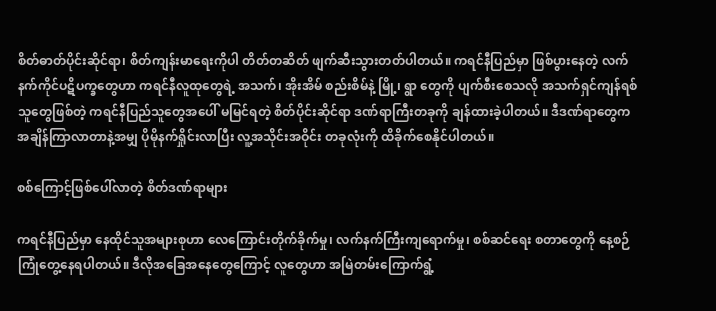စိတ်ဓာတ်ပိုင်းဆိုင်ရာ၊ စိတ်ကျန်းမာရေးကိုပါ တိတ်တဆိတ် ဖျက်ဆီးသွားတတ်ပါတယ်။ ကရင်နီပြည်မှာ ဖြစ်ပွားနေတဲ့ လက်နက်ကိုင်ပဋိပက္ခတွေဟာ ကရင်နီလူထုတွေရဲ့ အသက်၊ အိုးအိမ် စည်းစိမ်နဲ့ မြို့၊ ရွာ တွေကို ပျက်စီးစေသလို အသက်ရှင်ကျန်ရစ်သူတွေဖြစ်တဲ့ ကရင်နီပြည်သူတွေအပေါ် မမြင်ရတဲ့ စိတ်ပိုင်းဆိုင်ရာ ဒဏ်ရာကြီးတခုကို ချန်ထားခဲ့ပါတယ်။ ဒီဒဏ်ရာတွေက အချိန်ကြာလာတာနဲ့အမျှ ပိုမိုနက်ရှိုင်းလာပြီး လူ့အသိုင်းအဝိုင်း တခုလုံးကို ထိခိုက်စေနိုင်ပါတယ်။

စစ်ကြောင့်ဖြစ်ပေါ်လာတဲ့ စိတ်ဒဏ်ရာများ

ကရင်နီပြည်မှာ နေထိုင်သူအများစုဟာ လေကြောင်းတိုက်ခိုက်မှု၊ လက်နက်ကြီးကျရောက်မှု၊ စစ်ဆင်ရေး စတာတွေကို နေ့စဉ်ကြုံတွေ့နေရပါတယ်။ ဒီလိုအခြေအနေတွေကြောင့် လူတွေဟာ အမြဲတမ်းကြောက်ရွံ့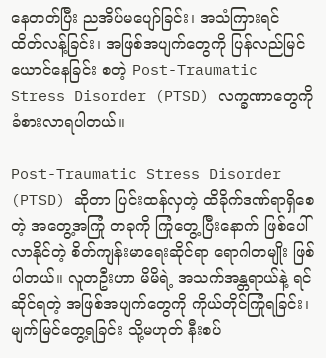နေတတ်ပြီး ညအိပ်မပျော်ခြင်း၊ အသံကြားရင် ထိတ်လန့်ခြင်း၊ အဖြစ်အပျက်တွေကို ပြန်လည်မြင်ယောင်နေခြင်း စတဲ့ Post-Traumatic Stress Disorder (PTSD) လက္ခဏာတွေကို ခံစားလာရပါတယ်။

Post-Traumatic Stress Disorder (PTSD) ဆိုတာ ပြင်းထန်လှတဲ့ ထိခိုက်ဒဏ်ရာရှိစေတဲ့ အတွေ့အကြုံ တခုကို ကြုံတွေ့ပြီးနောက် ဖြစ်ပေါ်လာနိုင်တဲ့ စိတ်ကျန်းမာရေးဆိုင်ရာ ရောဂါတမျိုး ဖြစ်ပါတယ်။ လူတဦးဟာ မိမိရဲ့ အသက်အန္တရာယ်နဲ့ ရင်ဆိုင်ရတဲ့ အဖြစ်အပျက်တွေကို ကိုယ်တိုင်ကြုံရခြင်း၊ မျက်မြင်တွေ့ရခြင်း သို့မဟုတ် နီးစပ်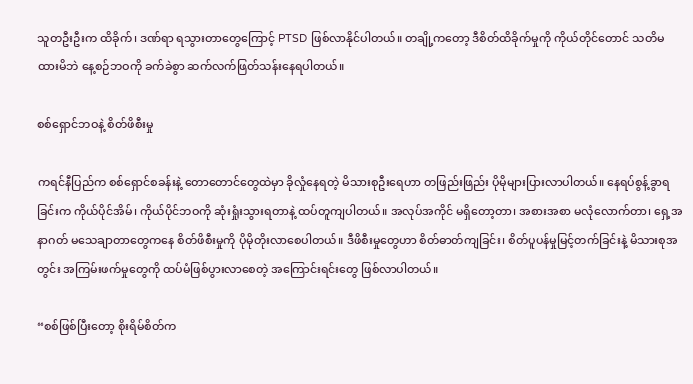သူတဦးဦးက ထိခိုက်၊ ဒဏ်ရာ ရသွားတာတွေကြောင့် PTSD ဖြစ်လာနိုင်ပါတယ်။ တချို့ကတော့ ဒီစိတ်ထိခိုက်မှုကို ကိုယ်တိုင်တောင် သတိမထားမိဘဲ နေ့စဉ်ဘဝကို ခက်ခဲစွာ ဆက်လက်ဖြတ်သန်းနေရပါတယ်။

စစ်ရှောင်ဘဝနဲ့ စိတ်ဖိစီးမှု

ကရင်နီပြည်က စစ်ရှောင်စခန်းနဲ့ တောတောင်တွေထဲမှာ ခိုလှုံနေရတဲ့ မိသားစုဦးရေဟာ တဖြည်းဖြည်း ပိုမိုများပြားလာပါတယ်။ နေရပ်စွန့်ခွာရခြင်းက ကိုယ်ပိုင်အိမ်၊ ကိုယ်ပိုင်ဘဝကို ဆုံးရှုံးသွားရတာနဲ့ ထပ်တူကျပါတယ်။ အလုပ်အကိုင် မရှိတော့တာ၊ အစားအစာ မလုံလောက်တာ၊ ရှေ့အနာဂတ် မသေချာတာတွေကနေ စိတ်ဖိစီးမှုကို ပိုမိုတိုးလာစေပါတယ်။ ဒီဖိစီးမှုတွေဟာ စိတ်ဓာတ်ကျခြင်း၊ စိတ်ပူပန်မှုမြင့်တက်ခြင်းနဲ့ မိသားစုအတွင်း အကြမ်းဖက်မှုတွေကို ထပ်မံဖြစ်ပွားလာစေတဲ့ အကြောင်းရင်းတွေ ဖြစ်လာပါတယ်။

“စစ်ဖြစ်ပြီးတော့ စိုးရိမ်စိတ်က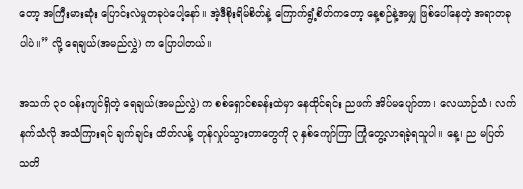တော့ အကြီးမားဆုံး ပြောင်းလဲမှုတခုပဲပေါ့နော်။ အဲ့ဒီစိုးရိမ်စိတ်နဲ့ ကြောက်ရွံ့စိတ်ကတော့ နေ့စဉ်နဲ့အမျှ ဖြစ်ပေါ်နေတဲ့ အရာတခုပါပဲ။” လို့ ရေချယ်(အမည်လွှဲ) က ပြောပါတယ်။

အသက် ၃၀ ဝန်းကျင်ရှိတဲ့ ရေချယ်(အမည်လွှဲ) က စစ်ရှောင်စခန်းထဲမှာ နေထိုင်ရင်း ညဖက် အိပ်မပျော်တာ၊ လေယာဉ်သံ၊ လက်နက်သံလို အသံကြားရင် ချက်ချင်း ထိတ်လန့် တုန်လှုပ်သွားတာတွေကို ၃ နှစ်ကျော်ကြာ ကြုံတွေ့လာရခဲ့ရသူပါ။ နေ့၊ ည မပြတ် သတိ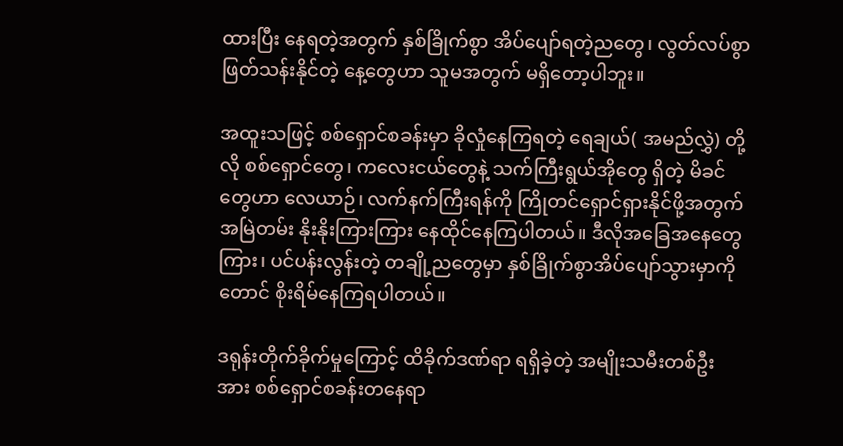ထားပြီး နေရတဲ့အတွက် နှစ်ခြိုက်စွာ အိပ်ပျော်ရတဲ့ညတွေ၊ လွတ်လပ်စွာ ဖြတ်သန်းနိုင်တဲ့ နေ့တွေဟာ သူမအတွက် မရှိတော့ပါဘူး။

အထူးသဖြင့် စစ်ရှောင်စခန်းမှာ ခိုလှုံနေကြရတဲ့ ရေချယ်( အမည်လွှဲ) တို့လို စစ်ရှောင်တွေ၊ ကလေးငယ်တွေနဲ့ သက်ကြီးရွယ်အိုတွေ ရှိတဲ့ မိခင်တွေဟာ လေယာဉ်၊ လက်နက်ကြီးရန်ကို ကြိုတင်ရှောင်ရှားနိုင်ဖို့အတွက် အမြဲတမ်း နိုးနိုးကြားကြား နေထိုင်နေကြပါတယ်။ ဒီလိုအခြေအနေတွေကြား၊ ပင်ပန်းလွန်းတဲ့ တချို့ညတွေမှာ နှစ်ခြိုက်စွာအိပ်ပျော်သွားမှာကိုတောင် စိုးရိမ်နေကြရပါတယ်။

ဒရုန်းတိုက်ခိုက်မှုကြောင့် ထိခိုက်ဒဏ်ရာ ရရှိခဲ့တဲ့ အမျိုးသမီးတစ်ဦးအား စစ်ရှောင်စခန်းတနေရာ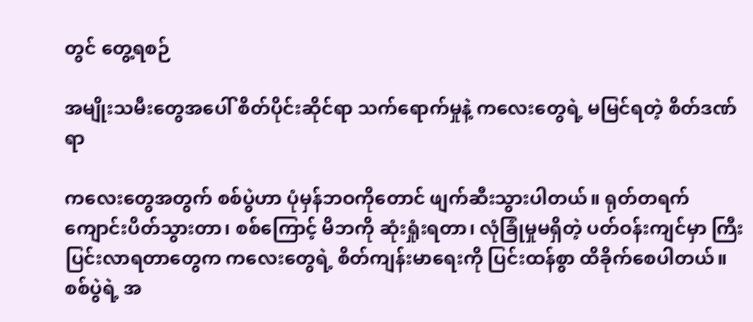တွင် တွေ့ရစဉ်

အမျိုးသမီးတွေအပေါ် စိတ်ပိုင်းဆိုင်ရာ သက်ရောက်မှုနဲ့ ကလေးတွေရဲ့ မမြင်ရတဲ့ စိတ်ဒဏ်ရာ

ကလေးတွေအတွက် စစ်ပွဲဟာ ပုံမှန်ဘဝကိုတောင် ဖျက်ဆီးသွားပါတယ်။ ရုတ်တရက် ကျောင်းပိတ်သွားတာ၊ စစ်ကြောင့် မိဘကို ဆုံးရှုံးရတာ၊ လုံခြုံမှုမရှိတဲ့ ပတ်ဝန်းကျင်မှာ ကြီးပြင်းလာရတာတွေက ကလေးတွေရဲ့ စိတ်ကျန်းမာရေးကို ပြင်းထန်စွာ ထိခိုက်စေပါတယ်။ စစ်ပွဲရဲ့ အ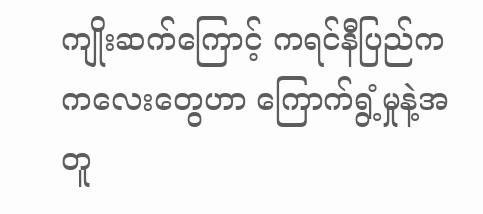ကျိုးဆက်ကြောင့် ကရင်နီပြည်က ကလေးတွေဟာ ကြောက်ရွံ့မှုနဲ့အတူ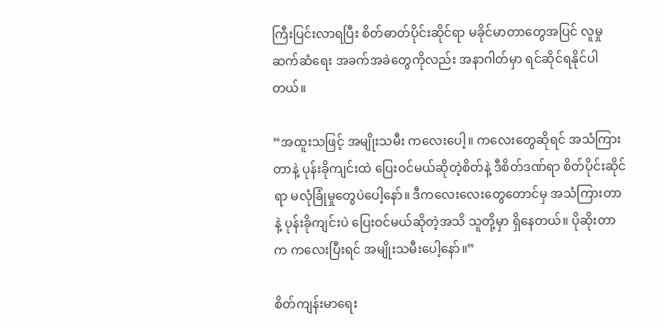ကြီးပြင်းလာရပြီး စိတ်ဓာတ်ပိုင်းဆိုင်ရာ မခိုင်မာတာတွေအပြင် လူမှုဆက်ဆံရေး အခက်အခဲတွေကိုလည်း အနာဂါတ်မှာ ရင်ဆိုင်ရနိုင်ပါတယ်။

“အထူးသဖြင့် အမျိုးသမီး ကလေးပေါ့။ ကလေးတွေဆိုရင် အသံကြားတာနဲ့ ပုန်းခိုကျင်းထဲ ပြေးဝင်မယ်ဆိုတဲ့စိတ်နဲ့ ဒီစိတ်ဒဏ်ရာ စိတ်ပိုင်းဆိုင်ရာ မလုံခြုံမှုတွေပဲပေါ့နော်။ ဒီကလေးလေးတွေတောင်မှ အသံကြားတာနဲ့ ပုန်းခိုကျင်းပဲ ပြေးဝင်မယ်ဆိုတဲ့အသိ သူတို့မှာ ရှိနေတယ်။ ပိုဆိုးတာက ကလေးပြီးရင် အမျိုးသမီးပေါ့နော်။”

စိတ်ကျန်းမာရေး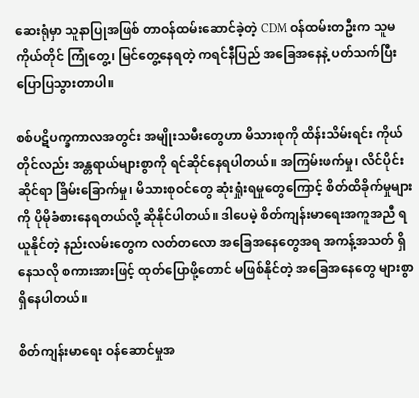ဆေးရုံမှာ သူနာပြုအဖြစ် တာဝန်ထမ်းဆောင်ခဲ့တဲ့ CDM ဝန်ထမ်းတဦးက သူမကိုယ်တိုင် ကြုံတွေ့၊ မြင်တွေ့နေရတဲ့ ကရင်နီပြည် အခြေအနေနဲ့ ပတ်သက်ပြီး ပြောပြသွားတာပါ။

စစ်ပဋိပက္ခကာလအတွင်း အမျိုးသမီးတွေဟာ မိသားစုကို ထိန်းသိမ်းရင်း ကိုယ်တိုင်လည်း အန္တရာယ်များစွာကို ရင်ဆိုင်နေရပါတယ်။ အကြမ်းဖက်မှု၊ လိင်ပိုင်းဆိုင်ရာ ခြိမ်းခြောက်မှု၊ မိသားစုဝင်တွေ ဆုံးရှုံးရမှုတွေကြောင့် စိတ်ထိခိုက်မှုများကို ပိုမိုခံစားနေရတယ်လို့ ဆိုနိုင်ပါတယ်။ ဒါပေမဲ့ စိတ်ကျန်းမာရေးအကူအညီ ရယူနိုင်တဲ့ နည်းလမ်းတွေက လတ်တလော အခြေအနေတွေအရ အကန့်အသတ် ရှိနေသလို စကားအားဖြင့် ထုတ်ပြောဖို့တောင် မဖြစ်နိုင်တဲ့ အခြေအနေတွေ များစွာရှိနေပါတယ်။

စိတ်ကျန်းမာရေး ဝန်ဆောင်မှုအ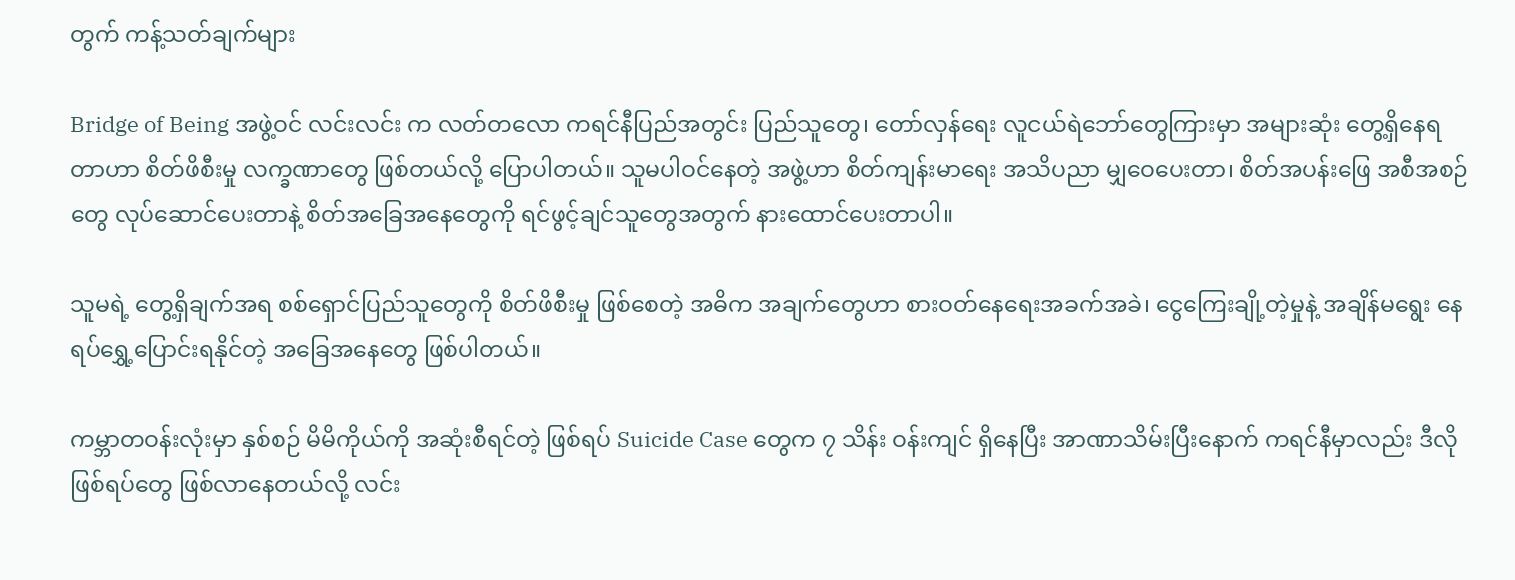တွက် ကန့်သတ်ချက်များ

Bridge of Being အဖွဲ့ဝင် လင်းလင်း က လတ်တလော ကရင်နီပြည်အတွင်း ပြည်သူတွေ၊ တော်လှန်ရေး လူငယ်ရဲဘော်တွေကြားမှာ အများဆုံး တွေ့ရှိနေရတာဟာ စိတ်ဖိစီးမှု လက္ခဏာတွေ ဖြစ်တယ်လို့ ပြောပါတယ်။ သူမပါဝင်နေတဲ့ အဖွဲ့ဟာ စိတ်ကျန်းမာရေး အသိပညာ မျှဝေပေးတာ၊ စိတ်အပန်းဖြေ အစီအစဉ်တွေ လုပ်ဆောင်ပေးတာနဲ့ စိတ်အခြေအနေတွေကို ရင်ဖွင့်ချင်သူတွေအတွက် နားထောင်ပေးတာပါ။

သူမရဲ့ တွေ့ရှိချက်အရ စစ်ရှောင်ပြည်သူတွေကို စိတ်ဖိစီးမှု ဖြစ်စေတဲ့ အဓိက အချက်တွေဟာ စားဝတ်နေရေးအခက်အခဲ၊ ငွေကြေးချို့တဲ့မှုနဲ့ အချိန်မရွေး နေရပ်ရွှေ့ပြောင်းရနိုင်တဲ့ အခြေအနေတွေ ဖြစ်ပါတယ်။

ကမ္ဘာတဝန်းလုံးမှာ နှစ်စဉ် မိမိကိုယ်ကို အဆုံးစီရင်တဲ့ ဖြစ်ရပ် Suicide Case တွေက ၇ သိန်း ဝန်းကျင် ရှိနေပြီး အာဏာသိမ်းပြီးနောက် ကရင်နီမှာလည်း ဒီလိုဖြစ်ရပ်တွေ ဖြစ်လာနေတယ်လို့ လင်း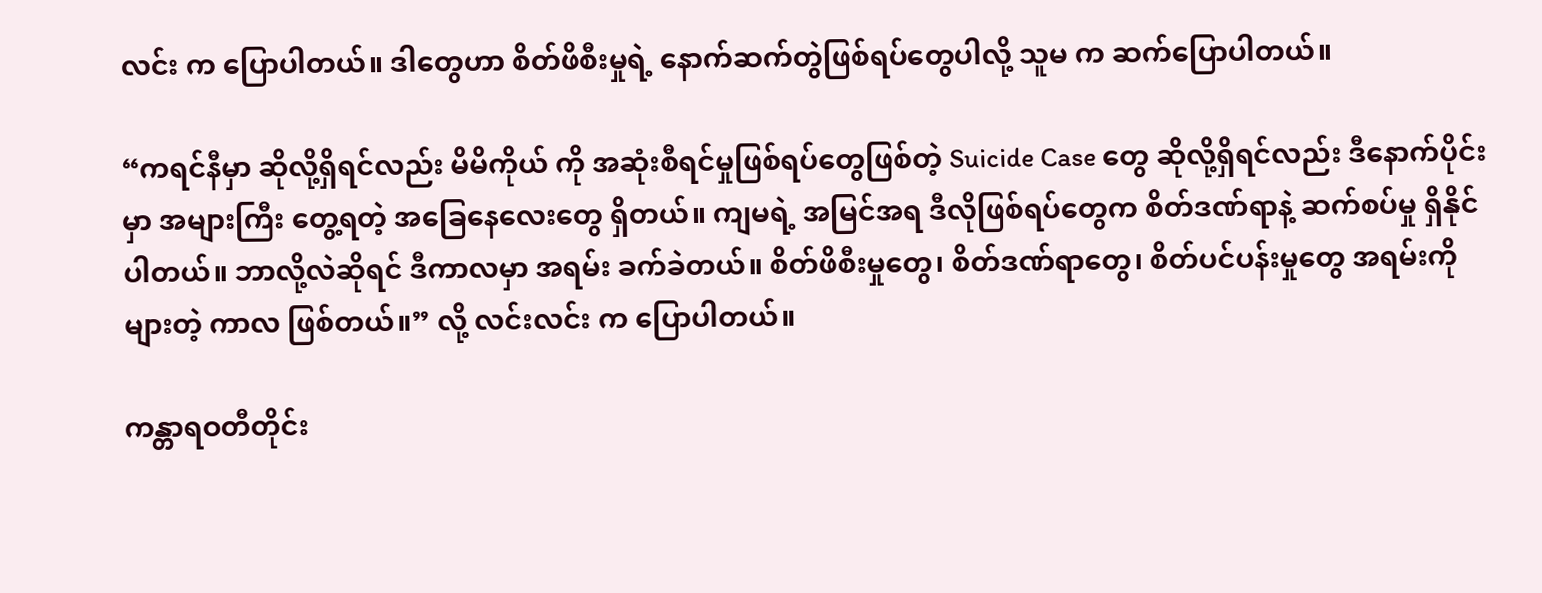လင်း က ပြောပါတယ်။ ဒါတွေဟာ စိတ်ဖိစီးမှုရဲ့ နောက်ဆက်တွဲဖြစ်ရပ်တွေပါလို့ သူမ က ဆက်ပြောပါတယ်။

“ကရင်နီမှာ ဆိုလို့ရှိရင်လည်း မိမိကိုယ် ကို အဆုံးစီရင်မှုဖြစ်ရပ်တွေဖြစ်တဲ့ Suicide Case တွေ ဆိုလို့ရှိရင်လည်း ဒီနောက်ပိုင်းမှာ အများကြီး တွေ့ရတဲ့ အခြေနေလေးတွေ ရှိတယ်။ ကျမရဲ့ အမြင်အရ ဒီလိုဖြစ်ရပ်တွေက စိတ်ဒဏ်ရာနဲ့ ဆက်စပ်မှု ရှိနိုင်ပါတယ်။ ဘာလို့လဲဆိုရင် ဒီကာလမှာ အရမ်း ခက်ခဲတယ်။ စိတ်ဖိစီးမှုတွေ၊ စိတ်ဒဏ်ရာတွေ၊ စိတ်ပင်ပန်းမှုတွေ အရမ်းကိုများတဲ့ ကာလ ဖြစ်တယ်။” လို့ လင်းလင်း က ပြောပါတယ်။

ကန္တာရဝတီတိုင်း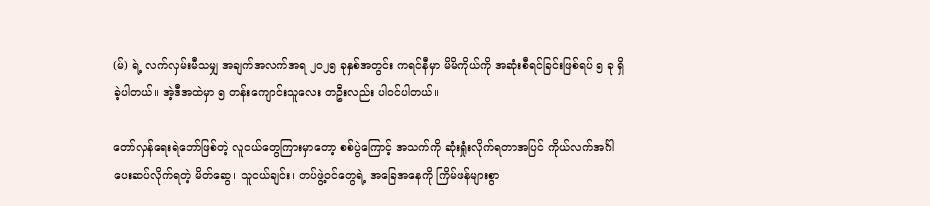(မ်) ရဲ့ လက်လှမ်းမီသမျှ အချက်အလက်အရ ၂၀၂၅ ခုနှစ်အတွင်း ကရင်နီမှာ မိမိကိုယ်ကို အဆုံးစီရင်ခြင်းဖြစ်ရပ် ၅ ခု ရှိခဲ့ပါတယ်။ အဲ့ဒီအထဲမှာ ၅ တန်းကျောင်းသူလေး တဦးလည်း ပါဝင်ပါတယ်။

တော်လှန်ရေးရဲဘော်ဖြစ်တဲ့ လူငယ်တွေကြားမှာတော့ စစ်ပွဲကြောင့် အသက်ကို ဆုံးရှုံးလိုက်ရတာအပြင် ကိုယ်လက်အင်္ဂါ ပေးဆပ်လိုက်ရတဲ့ မိတ်ဆွေ၊ သူငယ်ချင်း၊ တပ်ဖွဲ့ဝင်တွေရဲ့ အခြေအနေကို ကြိမ်ဖန်များစွာ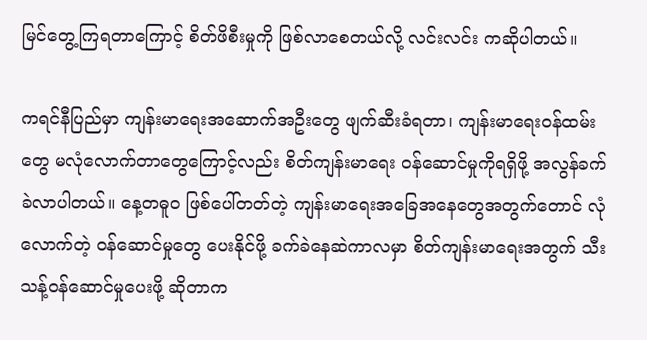မြင်တွေ့ကြရတာကြောင့် စိတ်ဖိစီးမှုကို ဖြစ်လာစေတယ်လို့ လင်းလင်း ကဆိုပါတယ်။

ကရင်နီပြည်မှာ ကျန်းမာရေးအဆောက်အဦးတွေ ဖျက်ဆီးခံရတာ၊ ကျန်းမာရေးဝန်ထမ်းတွေ မလုံလောက်တာတွေကြောင့်လည်း စိတ်ကျန်းမာရေး ဝန်ဆောင်မှုကိုရရှိဖို့ အလွန်ခက်ခဲလာပါတယ်။ နေ့တဓူဝ ဖြစ်ပေါ်တတ်တဲ့ ကျန်းမာရေးအခြေအနေတွေအတွက်တောင် လုံလောက်တဲ့ ဝန်ဆောင်မှုတွေ ပေးနိုင်ဖို့ ခက်ခဲနေဆဲကာလမှာ စိတ်ကျန်းမာရေးအတွက် သီးသန့်ဝန်ဆောင်မှုပေးဖို့ ဆိုတာက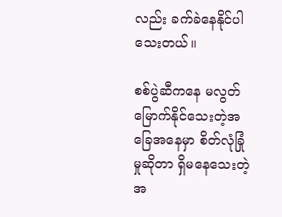လည်း ခက်ခဲနေနိုင်ပါသေးတယ်။

စစ်ပွဲဆီကနေ မလွတ်မြောက်နိုင်သေးတဲ့အခြေအနေမှာ စိတ်လုံခြုံမှုဆိုတာ ရှိမနေသေးတဲ့အ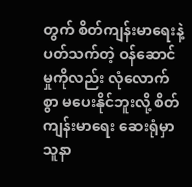တွက် စိတ်ကျန်းမာရေးနဲ့ ပတ်သက်တဲ့ ဝန်ဆောင်မှုကိုလည်း လုံလောက်စွာ မပေးနိုင်ဘူးလို့ စိတ်ကျန်းမာရေး ဆေးရုံမှာ သူနာ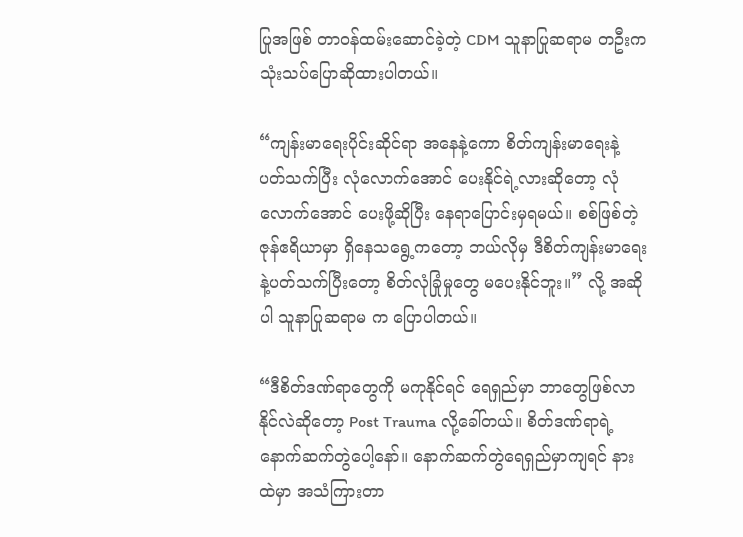ပြုအဖြစ် တာဝန်ထမ်းဆောင်ခဲ့တဲ့ CDM သူနာပြုဆရာမ တဦးကသုံးသပ်ပြောဆိုထားပါတယ်။

“ကျန်းမာရေးပိုင်းဆိုင်ရာ အနေနဲ့ကော စိတ်ကျန်းမာရေးနဲ့ ပတ်သက်ပြီး လုံလောက်အောင် ပေးနိုင်ရဲ့လားဆိုတော့ လုံလောက်အောင် ပေးဖို့ဆိုပြီး နေရာပြောင်းမှရမယ်။ စစ်ဖြစ်တဲ့ဇုန်ဧရိယာမှာ ရှိနေသရွေ့ကတော့ ဘယ်လိုမှ ဒီစိတ်ကျန်းမာရေးနဲ့ပတ်သက်ပြီးတော့ စိတ်လုံခြုံမှုတွေ မပေးနိုင်ဘူး။” လို့ အဆိုပါ သူနာပြုဆရာမ က ပြောပါတယ်။

“ဒီစိတ်ဒဏ်ရာတွေကို မကုနိုင်ရင် ရေရှည်မှာ ဘာတွေဖြစ်လာနိုင်လဲဆိုတော့ Post Trauma လို့ခေါ်တယ်။ စိတ်ဒဏ်ရာရဲ့ နောက်ဆက်တွဲပေါ့နော်။ နောက်ဆက်တွဲရေရှည်မှာကျရင် နားထဲမှာ အသံကြားတာ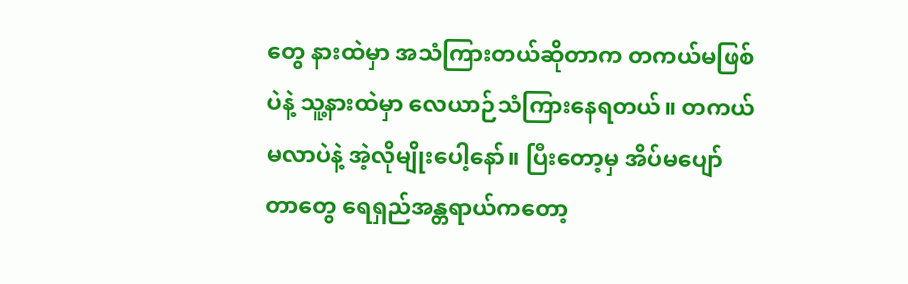တွေ နားထဲမှာ အသံကြားတယ်ဆိုတာက တကယ်မဖြစ်ပဲနဲ့ သူ့နားထဲမှာ လေယာဉ်သံကြားနေရတယ်။ တကယ်မလာပဲနဲ့ အဲ့လိုမျိုးပေါ့နော်။ ပြီးတော့မှ အိပ်မပျော်တာတွေ ရေရှည်အန္တရာယ်ကတော့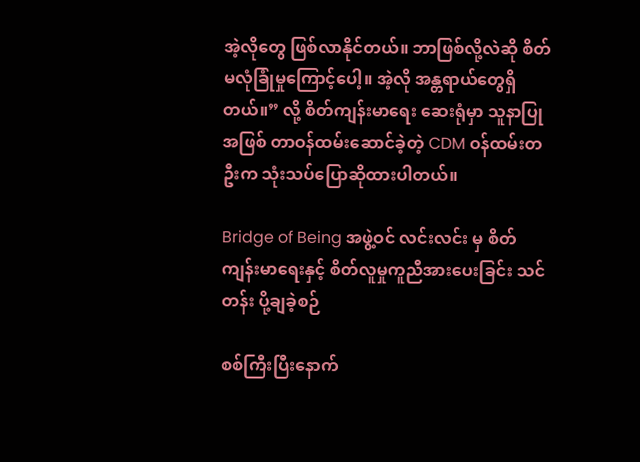အဲ့လိုတွေ ဖြစ်လာနိုင်တယ်။ ဘာဖြစ်လို့လဲဆို စိတ်မလုံခြုံမှုကြောင့်ပေါ့။ အဲ့လို အန္တရာယ်တွေရှိတယ်။” လို့ စိတ်ကျန်းမာရေး ဆေးရုံမှာ သူနာပြုအဖြစ် တာဝန်ထမ်းဆောင်ခဲ့တဲ့ CDM ဝန်ထမ်းတဦးက သုံးသပ်ပြောဆိုထားပါတယ်။

Bridge of Being အဖွဲ့ဝင် လင်းလင်း မှ စိတ်ကျန်းမာရေးနှင့် စိတ်လူမှုကူညီအားပေးခြင်း သင်တန်း ပို့ချခဲ့စဉ်

စစ်ကြီးပြီးနောက်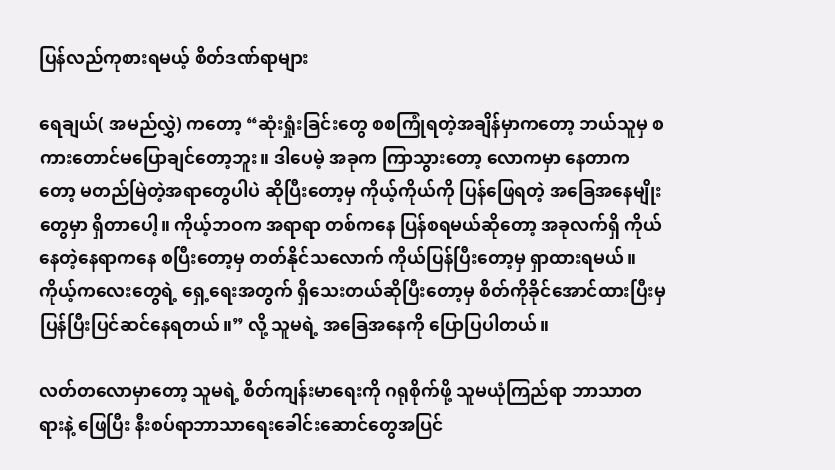ပြန်လည်ကုစားရမယ့် စိတ်ဒဏ်ရာများ

ရေချယ်( အမည်လွှဲ) ကတော့ “ဆုံးရှုံးခြင်းတွေ စစကြုံရတဲ့အချိန်မှာကတော့ ဘယ်သူမှ စကားတောင်မပြောချင်တော့ဘူး။ ဒါပေမဲ့ အခုက ကြာသွားတော့ လောကမှာ နေတာကတော့ မတည်မြဲတဲ့အရာတွေပါပဲ ဆိုပြီးတော့မှ ကိုယ့်ကိုယ်ကို ပြန်ဖြေရတဲ့ အခြေအနေမျိုးတွေမှာ ရှိတာပေါ့။ ကိုယ့်ဘဝက အရာရာ တစ်ကနေ ပြန်စရမယ်ဆိုတော့ အခုလက်ရှိ ကိုယ်နေတဲ့နေရာကနေ စပြီးတော့မှ တတ်နိုင်သလောက် ကိုယ်ပြန်ပြီးတော့မှ ရှာထားရမယ်။ ကိုယ့်ကလေးတွေရဲ့ ရှေ့ရေးအတွက် ရှိသေးတယ်ဆိုပြီးတော့မှ စိတ်ကိုခိုင်အောင်ထားပြီးမှ ပြန်ပြီးပြင်ဆင်နေရတယ်။” လို့ သူမရဲ့ အခြေအနေကို ပြောပြပါတယ်။

လတ်တလောမှာတော့ သူမရဲ့ စိတ်ကျန်းမာရေးကို ဂရုစိုက်ဖို့ သူမယုံကြည်ရာ ဘာသာတရားနဲ့ ဖြေပြီး နီးစပ်ရာဘာသာရေးခေါင်းဆောင်တွေအပြင်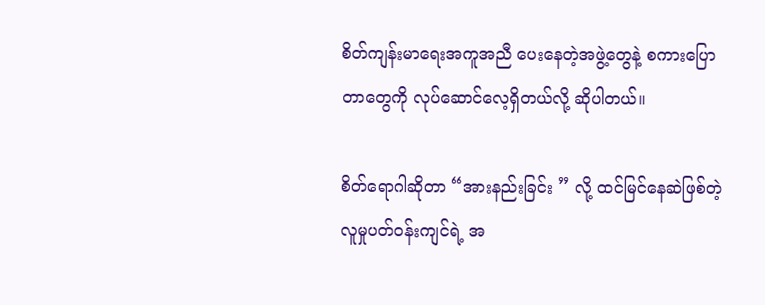စိတ်ကျန်းမာရေးအကူအညီ ပေးနေတဲ့အဖွဲ့တွေနဲ့ စကားပြောတာတွေကို လုပ်ဆောင်လေ့ရှိတယ်လို့ ဆိုပါတယ်။

စိတ်ရောဂါဆိုတာ “အားနည်းခြင်း ” လို့ ထင်မြင်နေဆဲဖြစ်တဲ့ လူမှုပတ်ဝန်းကျင်ရဲ့ အ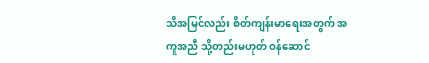သိအမြင်လည်း စိတ်ကျန်းမာရေးအတွက် အကူအညီ သို့တည်းမဟုတ် ဝန်ဆောင်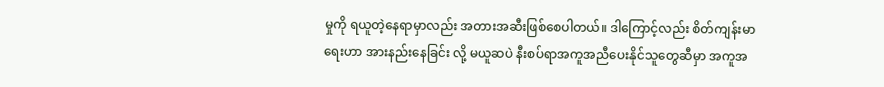မှုကို ရယူတဲ့နေရာမှာလည်း အတားအဆီးဖြစ်စေပါတယ်။ ဒါကြောင့်လည်း စိတ်ကျန်းမာရေးဟာ အားနည်းနေခြင်း လို့ မယူဆပဲ နီးစပ်ရာအကူအညီပေးနိုင်သူတွေဆီမှာ အကူအ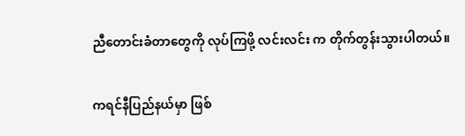ညီတောင်းခံတာတွေကို လုပ်ကြဖို့ လင်းလင်း က တိုက်တွန်းသွားပါတယ်။

ကရင်နီပြည်နယ်မှာ ဖြစ်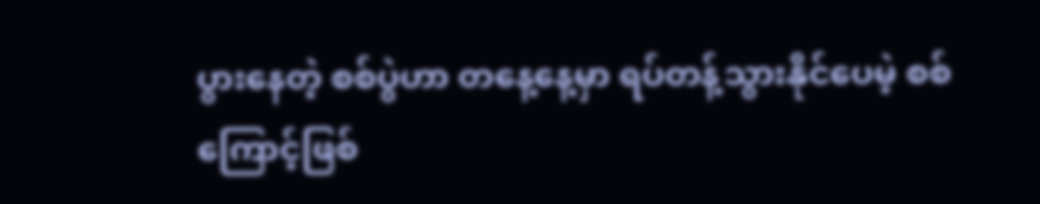ပွားနေတဲ့ စစ်ပွဲဟာ တနေ့နေ့မှာ ရပ်တန့်သွားနိုင်ပေမဲ့ စစ်ကြောင့်ဖြစ်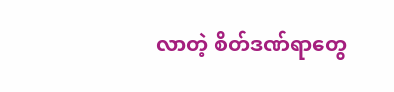လာတဲ့ စိတ်ဒဏ်ရာတွေ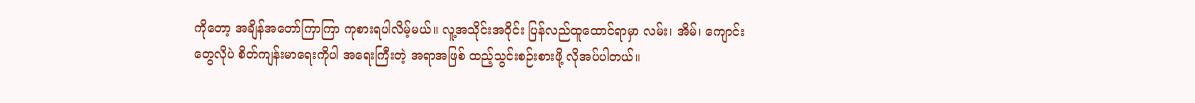ကိုတော့ အချိန်အတော်ကြာကြာ ကုစားရပါလိမ့်မယ်။ လူ့အသိုင်းအဝိုင်း ပြန်လည်ထူထောင်ရာမှာ လမ်း၊ အိမ်၊ ကျောင်းတွေလိုပဲ စိတ်ကျန်းမာရေးကိုပါ အရေးကြီးတဲ့ အရာအဖြစ် ထည့်သွင်းစဉ်းစားဖို့ လိုအပ်ပါတယ်။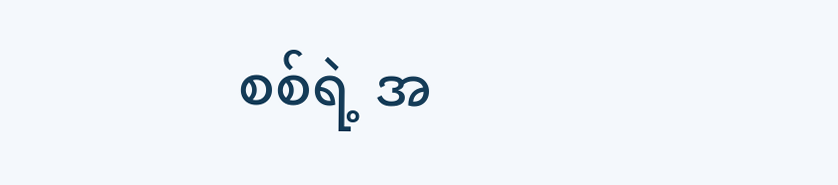စစ်ရဲ့ အ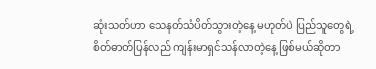ဆုံးသတ်ဟာ သေနတ်သံပိတ်သွားတဲ့နေ့ မဟုတ်ပဲ ပြည်သူတွေရဲ့ စိတ်ဓာတ်ပြန်လည် ကျန်းမာရှင်သန်လာတဲ့နေ့ ဖြစ်မယ်ဆိုတာ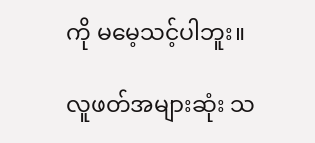ကို မမေ့သင့်ပါဘူး။

လူဖတ်အများဆုံး သ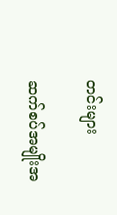တင်းများ

ဆက်စပ်အမျိုးအ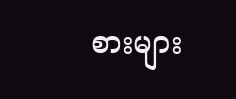စားများ